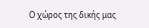Ο χώρος της δικής μας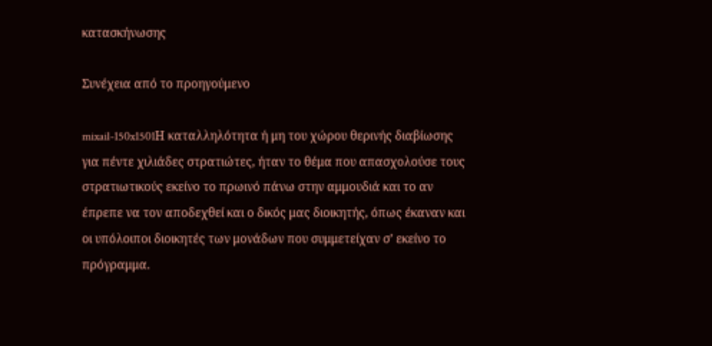κατασκήνωσης

Συνέχεια από το προηγούμενο

mixail-150x1501Η καταλληλότητα ή μη του χώρου θερινής διαβίωσης για πέντε χιλιάδες στρατιώτες, ήταν το θέμα που απασχολούσε τους στρατιωτικούς εκείνο το πρωινό πάνω στην αμμουδιά και το αν έπρεπε να τον αποδεχθεί και ο δικός μας διοικητής, όπως έκαναν και οι υπόλοιποι διοικητές των μονάδων που συμμετείχαν σ’ εκείνο το πρόγραμμα.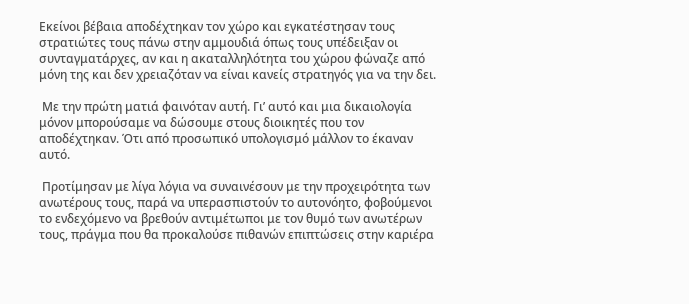Εκείνοι βέβαια αποδέχτηκαν τον χώρο και εγκατέστησαν τους στρατιώτες τους πάνω στην αμμουδιά όπως τους υπέδειξαν οι συνταγματάρχες, αν και η ακαταλληλότητα του χώρου φώναζε από μόνη της και δεν χρειαζόταν να είναι κανείς στρατηγός για να την δει.

 Με την πρώτη ματιά φαινόταν αυτή. Γι’ αυτό και μια δικαιολογία μόνον μπορούσαμε να δώσουμε στους διοικητές που τον αποδέχτηκαν. Ότι από προσωπικό υπολογισμό μάλλον το έκαναν αυτό.

 Προτίμησαν με λίγα λόγια να συναινέσουν με την προχειρότητα των ανωτέρους τους, παρά να υπερασπιστούν το αυτονόητο, φοβούμενοι το ενδεχόμενο να βρεθούν αντιμέτωποι με τον θυμό των ανωτέρων τους, πράγμα που θα προκαλούσε πιθανών επιπτώσεις στην καριέρα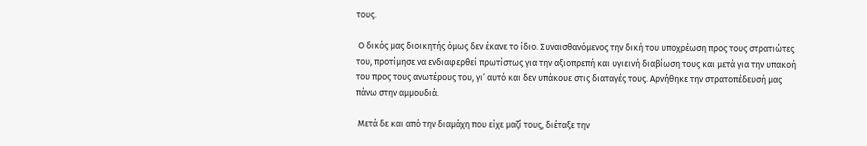τους.

 Ο δικός μας διοικητής όμως δεν έκανε το ίδιο. Συναισθανόμενος την δική του υποχρέωση προς τους στρατιώτες του, προτίμησε να ενδιαφερθεί πρωτίστως για την αξιοπρεπή και υγιεινή διαβίωση τους και μετά για την υπακοή του προς τους ανωτέρους του, γι’ αυτό και δεν υπάκουε στις διαταγές τους. Αρνήθηκε την στρατοπέδευσή μας πάνω στην αμμουδιά.

 Μετά δε και από την διαμάχη που είχε μαζί τους, διέταξε την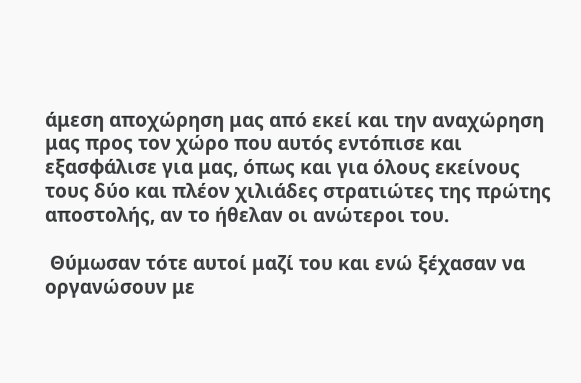άμεση αποχώρηση μας από εκεί και την αναχώρηση μας προς τον χώρο που αυτός εντόπισε και εξασφάλισε για μας, όπως και για όλους εκείνους τους δύο και πλέον χιλιάδες στρατιώτες της πρώτης αποστολής, αν το ήθελαν οι ανώτεροι του.

 Θύμωσαν τότε αυτοί μαζί του και ενώ ξέχασαν να οργανώσουν με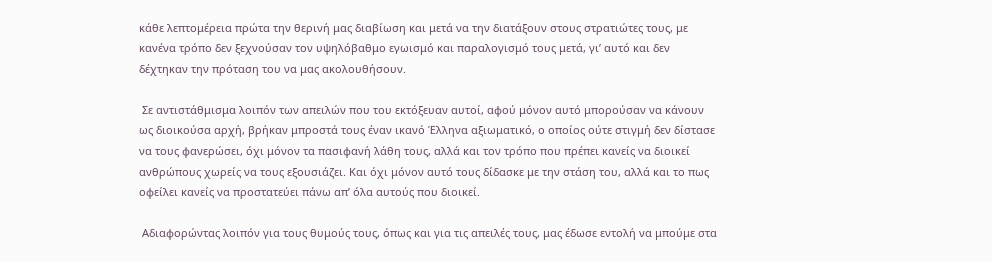κάθε λεπτομέρεια πρώτα την θερινή μας διαβίωση και μετά να την διατάξουν στους στρατιώτες τους, με κανένα τρόπο δεν ξεχνούσαν τον υψηλόβαθμο εγωισμό και παραλογισμό τους μετά, γι’ αυτό και δεν δέχτηκαν την πρόταση του να μας ακολουθήσουν.

 Σε αντιστάθμισμα λοιπόν των απειλών που του εκτόξευαν αυτοί, αφού μόνον αυτό μπορούσαν να κάνουν ως διοικούσα αρχή, βρήκαν μπροστά τους έναν ικανό Έλληνα αξιωματικό, ο οποίος ούτε στιγμή δεν δίστασε να τους φανερώσει, όχι μόνον τα πασιφανή λάθη τους, αλλά και τον τρόπο που πρέπει κανείς να διοικεί ανθρώπους χωρείς να τους εξουσιάζει. Και όχι μόνον αυτό τους δίδασκε με την στάση του, αλλά και το πως οφείλει κανείς να προστατεύει πάνω απ’ όλα αυτούς που διοικεί.

 Αδιαφορώντας λοιπόν για τους θυμούς τους, όπως και για τις απειλές τους, μας έδωσε εντολή να μπούμε στα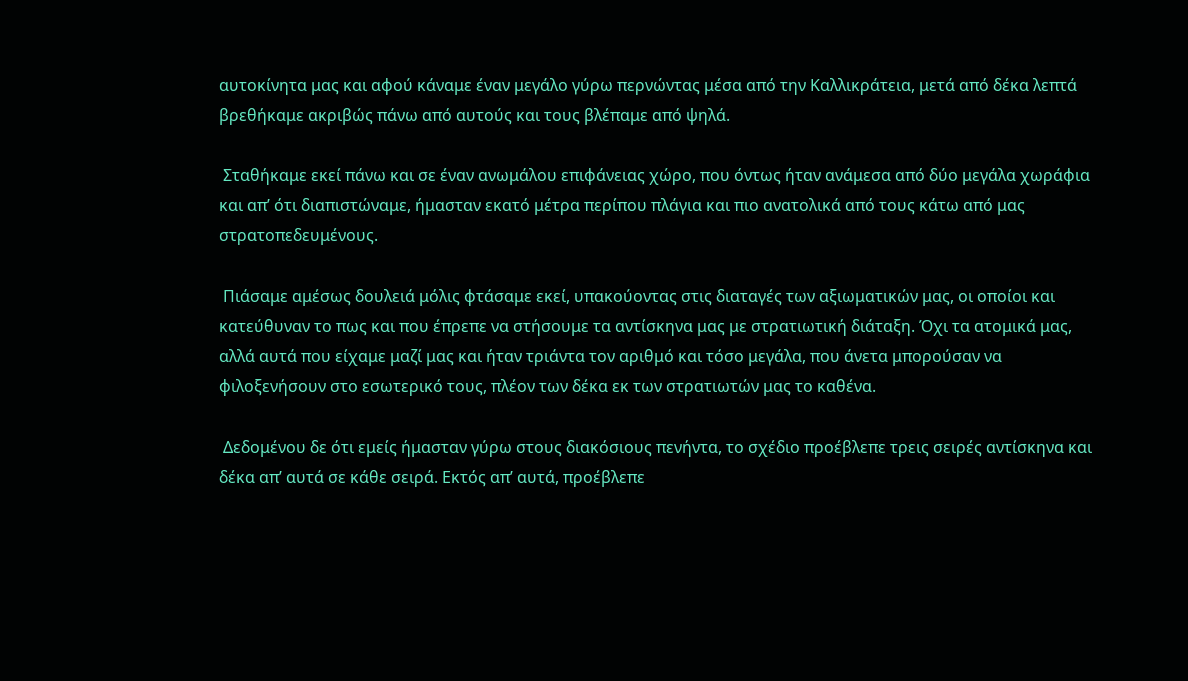αυτοκίνητα μας και αφού κάναμε έναν μεγάλο γύρω περνώντας μέσα από την Καλλικράτεια, μετά από δέκα λεπτά βρεθήκαμε ακριβώς πάνω από αυτούς και τους βλέπαμε από ψηλά.

 Σταθήκαμε εκεί πάνω και σε έναν ανωμάλου επιφάνειας χώρο, που όντως ήταν ανάμεσα από δύο μεγάλα χωράφια και απ’ ότι διαπιστώναμε, ήμασταν εκατό μέτρα περίπου πλάγια και πιο ανατολικά από τους κάτω από μας στρατοπεδευμένους.

 Πιάσαμε αμέσως δουλειά μόλις φτάσαμε εκεί, υπακούοντας στις διαταγές των αξιωματικών μας, οι οποίοι και κατεύθυναν το πως και που έπρεπε να στήσουμε τα αντίσκηνα μας με στρατιωτική διάταξη. Όχι τα ατομικά μας, αλλά αυτά που είχαμε μαζί μας και ήταν τριάντα τον αριθμό και τόσο μεγάλα, που άνετα μπορούσαν να φιλοξενήσουν στο εσωτερικό τους, πλέον των δέκα εκ των στρατιωτών μας το καθένα.

 Δεδομένου δε ότι εμείς ήμασταν γύρω στους διακόσιους πενήντα, το σχέδιο προέβλεπε τρεις σειρές αντίσκηνα και δέκα απ’ αυτά σε κάθε σειρά. Εκτός απ’ αυτά, προέβλεπε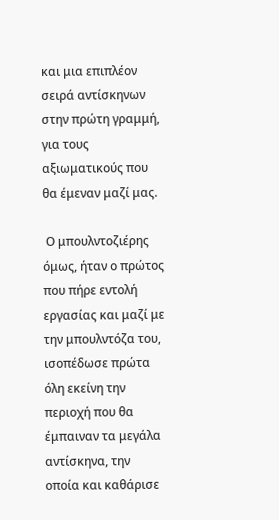και μια επιπλέον σειρά αντίσκηνων στην πρώτη γραμμή, για τους αξιωματικούς που θα έμεναν μαζί μας.

 Ο μπουλντοζιέρης όμως, ήταν ο πρώτος που πήρε εντολή εργασίας και μαζί με την μπουλντόζα του, ισοπέδωσε πρώτα όλη εκείνη την περιοχή που θα έμπαιναν τα μεγάλα αντίσκηνα, την οποία και καθάρισε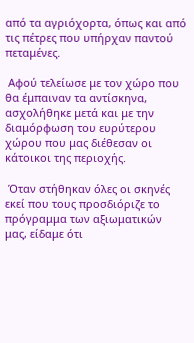από τα αγριόχορτα, όπως και από τις πέτρες που υπήρχαν παντού πεταμένες.

 Αφού τελείωσε με τον χώρο που θα έμπαιναν τα αντίσκηνα, ασχολήθηκε μετά και με την διαμόρφωση του ευρύτερου χώρου που μας διέθεσαν οι κάτοικοι της περιοχής.

 Όταν στήθηκαν όλες οι σκηνές εκεί που τους προσδιόριζε το πρόγραμμα των αξιωματικών μας, είδαμε ότι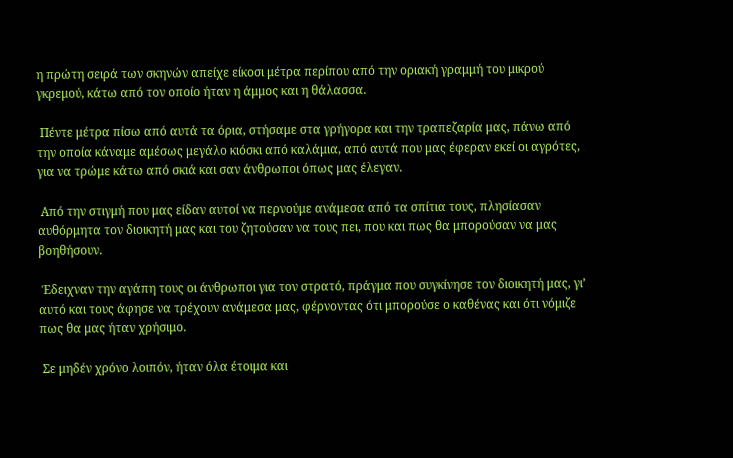η πρώτη σειρά των σκηνών απείχε είκοσι μέτρα περίπου από την οριακή γραμμή του μικρού γκρεμού, κάτω από τον οποίο ήταν η άμμος και η θάλασσα.

 Πέντε μέτρα πίσω από αυτά τα όρια, στήσαμε στα γρήγορα και την τραπεζαρία μας, πάνω από την οποία κάναμε αμέσως μεγάλο κιόσκι από καλάμια, από αυτά που μας έφεραν εκεί οι αγρότες, για να τρώμε κάτω από σκιά και σαν άνθρωποι όπως μας έλεγαν.

 Από την στιγμή που μας είδαν αυτοί να περνούμε ανάμεσα από τα σπίτια τους, πλησίασαν αυθόρμητα τον διοικητή μας και του ζητούσαν να τους πει, που και πως θα μπορούσαν να μας βοηθήσουν.

 Έδειχναν την αγάπη τους οι άνθρωποι για τον στρατό, πράγμα που συγκίνησε τον διοικητή μας, γι’ αυτό και τους άφησε να τρέχουν ανάμεσα μας, φέρνοντας ότι μπορούσε ο καθένας και ότι νόμιζε πως θα μας ήταν χρήσιμο.

 Σε μηδέν χρόνο λοιπόν, ήταν όλα έτοιμα και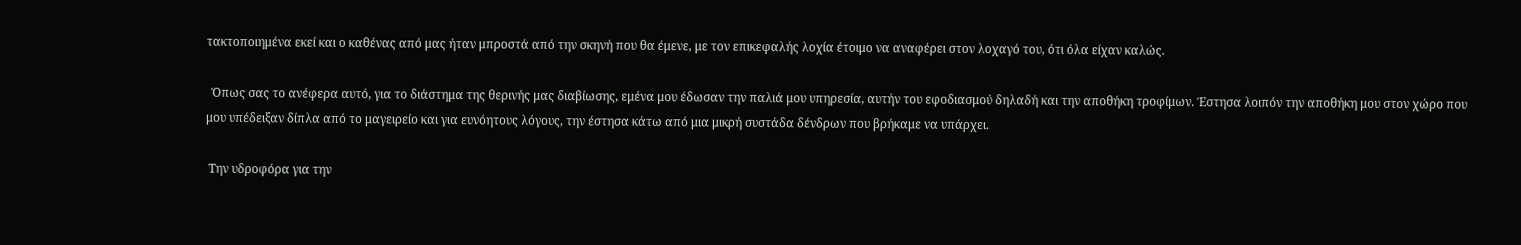τακτοποιημένα εκεί και ο καθένας από μας ήταν μπροστά από την σκηνή που θα έμενε, με τον επικεφαλής λοχία έτοιμο να αναφέρει στον λοχαγό του, ότι όλα είχαν καλώς.

  Όπως σας το ανέφερα αυτό, για το διάστημα της θερινής μας διαβίωσης, εμένα μου έδωσαν την παλιά μου υπηρεσία, αυτήν του εφοδιασμού δηλαδή και την αποθήκη τροφίμων. Έστησα λοιπόν την αποθήκη μου στον χώρο που μου υπέδειξαν δίπλα από το μαγειρείο και για ευνόητους λόγους, την έστησα κάτω από μια μικρή συστάδα δένδρων που βρήκαμε να υπάρχει.

 Την υδροφόρα για την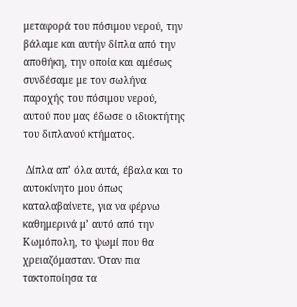μεταφορά του πόσιμου νερού, την βάλαμε και αυτήν δίπλα από την αποθήκη, την οποία και αμέσως συνδέσαμε με τον σωλήνα παροχής του πόσιμου νερού, αυτού που μας έδωσε ο ιδιοκτήτης του διπλανού κτήματος.

 Δίπλα απ’ όλα αυτά, έβαλα και το αυτοκίνητο μου όπως καταλαβαίνετε, για να φέρνω καθημερινά μ’ αυτό από την Κωμόπολη, το ψωμί που θα χρειαζόμασταν. Όταν πια τακτοποίησα τα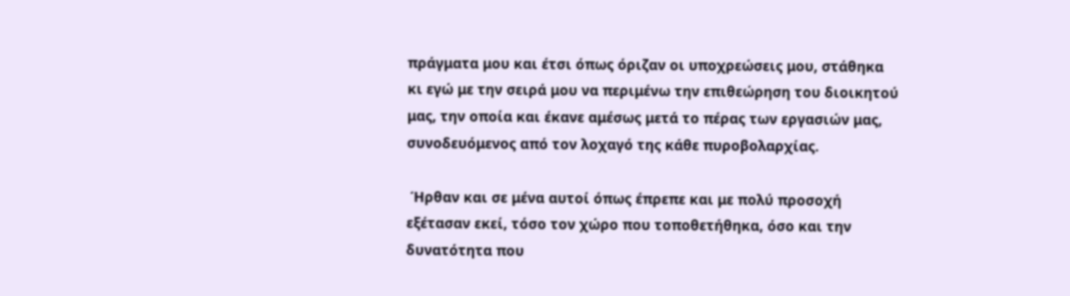πράγματα μου και έτσι όπως όριζαν οι υποχρεώσεις μου, στάθηκα κι εγώ με την σειρά μου να περιμένω την επιθεώρηση του διοικητού μας, την οποία και έκανε αμέσως μετά το πέρας των εργασιών μας, συνοδευόμενος από τον λοχαγό της κάθε πυροβολαρχίας.

 Ήρθαν και σε μένα αυτοί όπως έπρεπε και με πολύ προσοχή εξέτασαν εκεί, τόσο τον χώρο που τοποθετήθηκα, όσο και την δυνατότητα που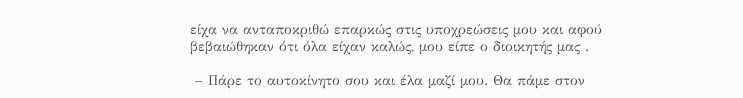είχα να ανταποκριθώ επαρκώς στις υποχρεώσεις μου και αφού βεβαιώθηκαν ότι όλα είχαν καλώς, μου είπε ο διοικητής μας .

 – Πάρε το αυτοκίνητο σου και έλα μαζί μου. Θα πάμε στον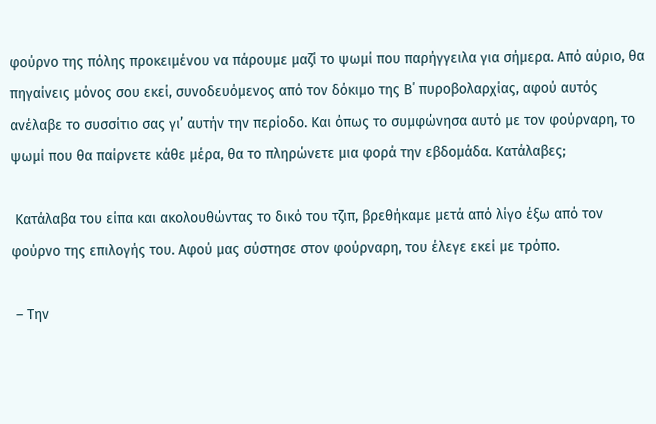φούρνο της πόλης προκειμένου να πάρουμε μαζί το ψωμί που παρήγγειλα για σήμερα. Από αύριο, θα πηγαίνεις μόνος σου εκεί, συνοδευόμενος από τον δόκιμο της Β΄ πυροβολαρχίας, αφού αυτός ανέλαβε το συσσίτιο σας γι’ αυτήν την περίοδο. Και όπως το συμφώνησα αυτό με τον φούρναρη, το ψωμί που θα παίρνετε κάθε μέρα, θα το πληρώνετε μια φορά την εβδομάδα. Κατάλαβες;

 Κατάλαβα του είπα και ακολουθώντας το δικό του τζιπ, βρεθήκαμε μετά από λίγο έξω από τον φούρνο της επιλογής του. Αφού μας σύστησε στον φούρναρη, του έλεγε εκεί με τρόπο.

 – Την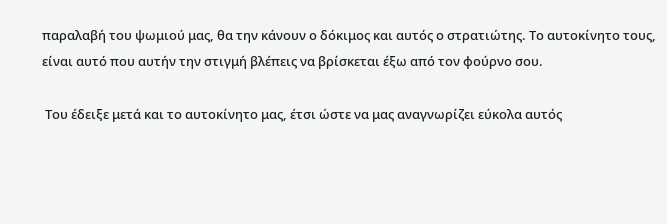παραλαβή του ψωμιού μας, θα την κάνουν ο δόκιμος και αυτός ο στρατιώτης. Το αυτοκίνητο τους, είναι αυτό που αυτήν την στιγμή βλέπεις να βρίσκεται έξω από τον φούρνο σου.

 Του έδειξε μετά και το αυτοκίνητο μας, έτσι ώστε να μας αναγνωρίζει εύκολα αυτός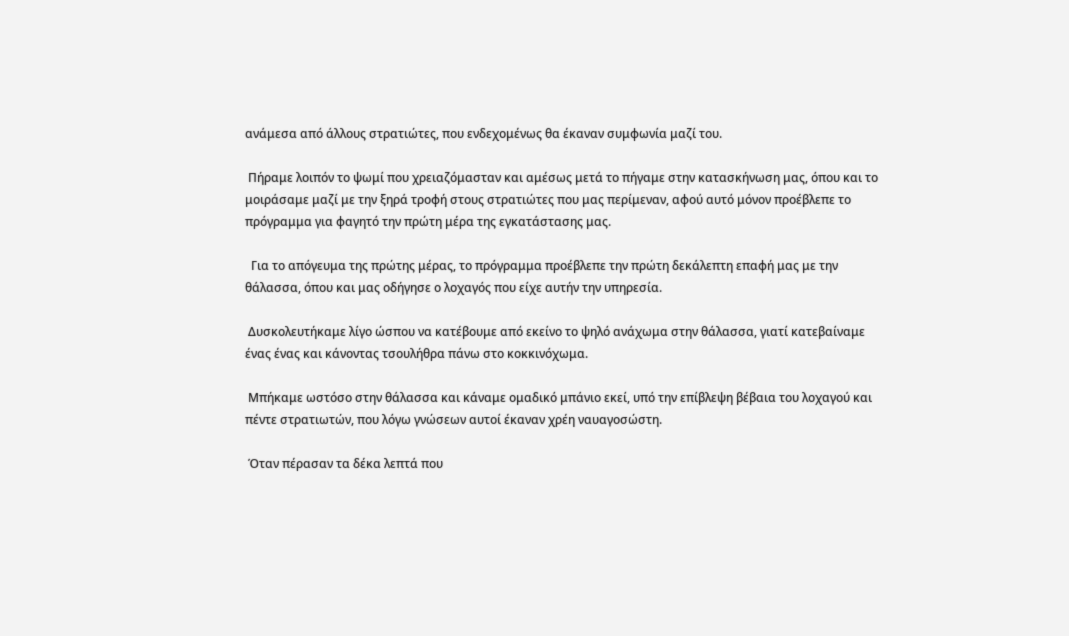ανάμεσα από άλλους στρατιώτες, που ενδεχομένως θα έκαναν συμφωνία μαζί του.

 Πήραμε λοιπόν το ψωμί που χρειαζόμασταν και αμέσως μετά το πήγαμε στην κατασκήνωση μας, όπου και το μοιράσαμε μαζί με την ξηρά τροφή στους στρατιώτες που μας περίμεναν, αφού αυτό μόνον προέβλεπε το πρόγραμμα για φαγητό την πρώτη μέρα της εγκατάστασης μας.

  Για το απόγευμα της πρώτης μέρας, το πρόγραμμα προέβλεπε την πρώτη δεκάλεπτη επαφή μας με την θάλασσα, όπου και μας οδήγησε ο λοχαγός που είχε αυτήν την υπηρεσία.

 Δυσκολευτήκαμε λίγο ώσπου να κατέβουμε από εκείνο το ψηλό ανάχωμα στην θάλασσα, γιατί κατεβαίναμε ένας ένας και κάνοντας τσουλήθρα πάνω στο κοκκινόχωμα.

 Μπήκαμε ωστόσο στην θάλασσα και κάναμε ομαδικό μπάνιο εκεί, υπό την επίβλεψη βέβαια του λοχαγού και πέντε στρατιωτών, που λόγω γνώσεων αυτοί έκαναν χρέη ναυαγοσώστη.

 Όταν πέρασαν τα δέκα λεπτά που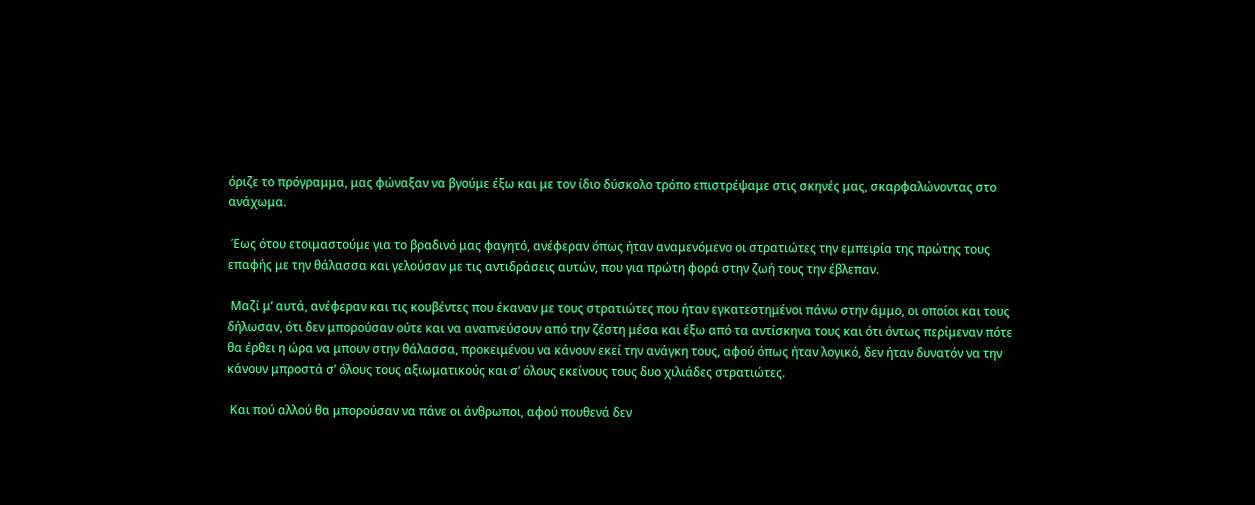όριζε το πρόγραμμα, μας φώναξαν να βγούμε έξω και με τον ίδιο δύσκολο τρόπο επιστρέψαμε στις σκηνές μας, σκαρφαλώνοντας στο ανάχωμα.

 Έως ότου ετοιμαστούμε για το βραδινό μας φαγητό, ανέφεραν όπως ήταν αναμενόμενο οι στρατιώτες την εμπειρία της πρώτης τους επαφής με την θάλασσα και γελούσαν με τις αντιδράσεις αυτών, που για πρώτη φορά στην ζωή τους την έβλεπαν.

 Μαζί μ’ αυτά, ανέφεραν και τις κουβέντες που έκαναν με τους στρατιώτες που ήταν εγκατεστημένοι πάνω στην άμμο, οι οποίοι και τους δήλωσαν, ότι δεν μπορούσαν ούτε και να αναπνεύσουν από την ζέστη μέσα και έξω από τα αντίσκηνα τους και ότι όντως περίμεναν πότε θα έρθει η ώρα να μπουν στην θάλασσα, προκειμένου να κάνουν εκεί την ανάγκη τους, αφού όπως ήταν λογικό, δεν ήταν δυνατόν να την κάνουν μπροστά σ’ όλους τους αξιωματικούς και σ’ όλους εκείνους τους δυο χιλιάδες στρατιώτες.

 Και πού αλλού θα μπορούσαν να πάνε οι άνθρωποι, αφού πουθενά δεν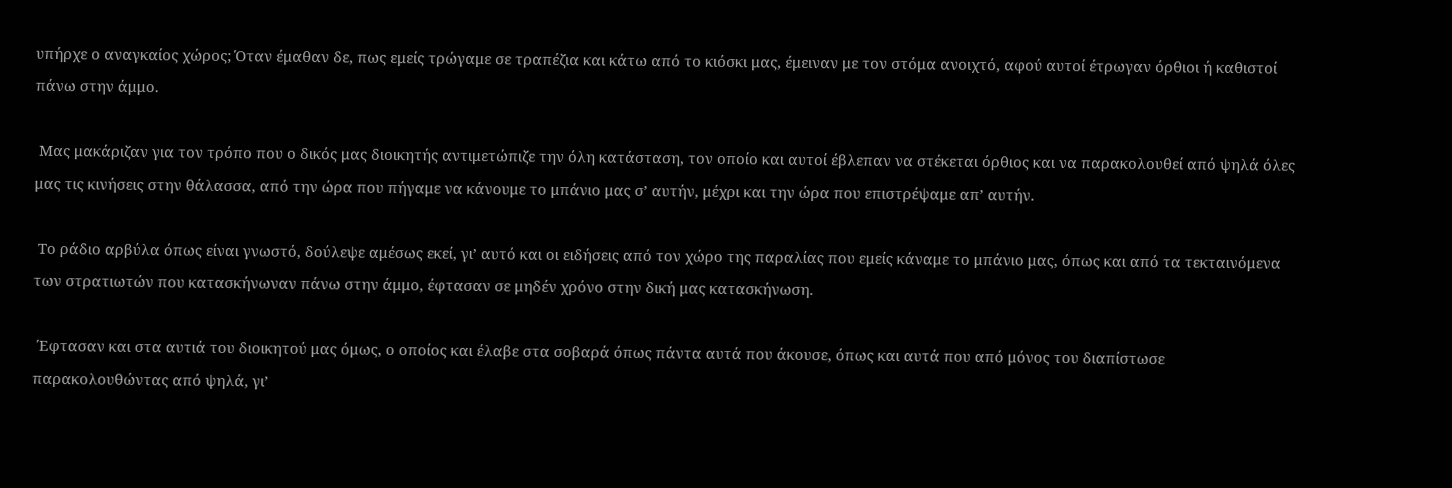υπήρχε ο αναγκαίος χώρος; Όταν έμαθαν δε, πως εμείς τρώγαμε σε τραπέζια και κάτω από το κιόσκι μας, έμειναν με τον στόμα ανοιχτό, αφού αυτοί έτρωγαν όρθιοι ή καθιστοί πάνω στην άμμο.

 Μας μακάριζαν για τον τρόπο που ο δικός μας διοικητής αντιμετώπιζε την όλη κατάσταση, τον οποίο και αυτοί έβλεπαν να στέκεται όρθιος και να παρακολουθεί από ψηλά όλες μας τις κινήσεις στην θάλασσα, από την ώρα που πήγαμε να κάνουμε το μπάνιο μας σ’ αυτήν, μέχρι και την ώρα που επιστρέψαμε απ’ αυτήν.

 Το ράδιο αρβύλα όπως είναι γνωστό, δούλεψε αμέσως εκεί, γι’ αυτό και οι ειδήσεις από τον χώρο της παραλίας που εμείς κάναμε το μπάνιο μας, όπως και από τα τεκταινόμενα των στρατιωτών που κατασκήνωναν πάνω στην άμμο, έφτασαν σε μηδέν χρόνο στην δική μας κατασκήνωση.

 Έφτασαν και στα αυτιά του διοικητού μας όμως, ο οποίος και έλαβε στα σοβαρά όπως πάντα αυτά που άκουσε, όπως και αυτά που από μόνος του διαπίστωσε παρακολουθώντας από ψηλά, γι’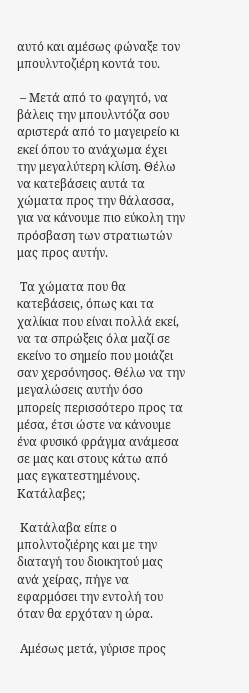αυτό και αμέσως φώναξε τον μπουλντοζιέρη κοντά του.

 – Μετά από το φαγητό, να βάλεις την μπουλντόζα σου αριστερά από το μαγειρείο κι εκεί όπου το ανάχωμα έχει την μεγαλύτερη κλίση. Θέλω να κατεβάσεις αυτά τα χώματα προς την θάλασσα, για να κάνουμε πιο εύκολη την πρόσβαση των στρατιωτών μας προς αυτήν.

 Τα χώματα που θα κατεβάσεις, όπως και τα χαλίκια που είναι πολλά εκεί, να τα σπρώξεις όλα μαζί σε εκείνο το σημείο που μοιάζει σαν χερσόνησος. Θέλω να την μεγαλώσεις αυτήν όσο μπορείς περισσότερο προς τα μέσα, έτσι ώστε να κάνουμε ένα φυσικό φράγμα ανάμεσα σε μας και στους κάτω από μας εγκατεστημένους. Κατάλαβες;

 Κατάλαβα είπε ο μπολντοζιέρης και με την διαταγή του διοικητού μας ανά χείρας, πήγε να εφαρμόσει την εντολή του όταν θα ερχόταν η ώρα.

 Αμέσως μετά, γύρισε προς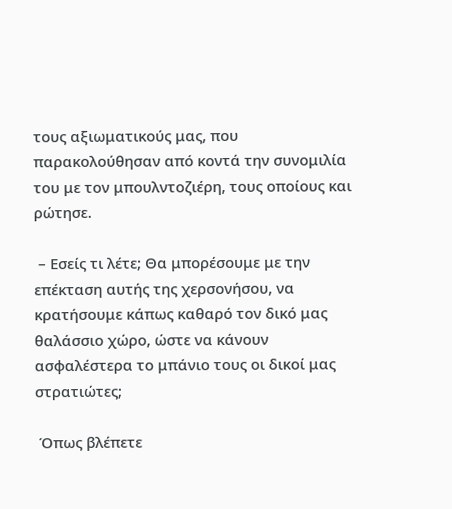τους αξιωματικούς μας, που παρακολούθησαν από κοντά την συνομιλία του με τον μπουλντοζιέρη, τους οποίους και ρώτησε.

 – Εσείς τι λέτε; Θα μπορέσουμε με την επέκταση αυτής της χερσονήσου, να κρατήσουμε κάπως καθαρό τον δικό μας θαλάσσιο χώρο, ώστε να κάνουν ασφαλέστερα το μπάνιο τους οι δικοί μας στρατιώτες;

 Όπως βλέπετε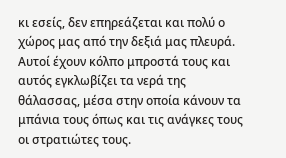κι εσείς, δεν επηρεάζεται και πολύ ο χώρος μας από την δεξιά μας πλευρά. Αυτοί έχουν κόλπο μπροστά τους και αυτός εγκλωβίζει τα νερά της θάλασσας, μέσα στην οποία κάνουν τα μπάνια τους όπως και τις ανάγκες τους οι στρατιώτες τους.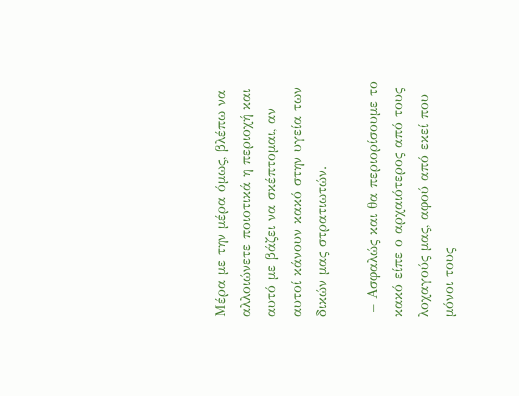Μέρα με την μέρα όμως, βλέπω να αλλοιώνετε ποιοτικά η περιοχή και αυτό με βάζει να σκέπτομαι, αν αυτοί κάνουν κακό στην υγεία των δικών μας στρατιωτών.

 – Ασφαλώς και θα περιορίσουμε το κακό είπε ο αρχαιότερος από τους λοχαγούς μας, αφού από εκεί που μόνοι τους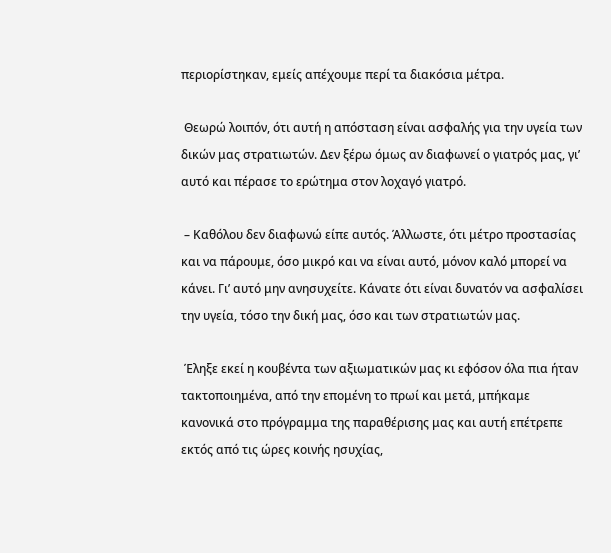περιορίστηκαν, εμείς απέχουμε περί τα διακόσια μέτρα.

 Θεωρώ λοιπόν, ότι αυτή η απόσταση είναι ασφαλής για την υγεία των δικών μας στρατιωτών. Δεν ξέρω όμως αν διαφωνεί ο γιατρός μας, γι’ αυτό και πέρασε το ερώτημα στον λοχαγό γιατρό.

 – Καθόλου δεν διαφωνώ είπε αυτός. Άλλωστε, ότι μέτρο προστασίας και να πάρουμε, όσο μικρό και να είναι αυτό, μόνον καλό μπορεί να κάνει. Γι’ αυτό μην ανησυχείτε. Κάνατε ότι είναι δυνατόν να ασφαλίσει την υγεία, τόσο την δική μας, όσο και των στρατιωτών μας.

 Έληξε εκεί η κουβέντα των αξιωματικών μας κι εφόσον όλα πια ήταν τακτοποιημένα, από την επομένη το πρωί και μετά, μπήκαμε κανονικά στο πρόγραμμα της παραθέρισης μας και αυτή επέτρεπε εκτός από τις ώρες κοινής ησυχίας,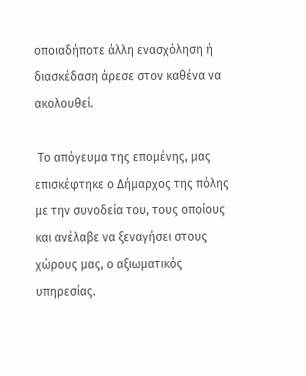οποιαδήποτε άλλη ενασχόληση ή διασκέδαση άρεσε στον καθένα να ακολουθεί.

 Το απόγευμα της επομένης, μας επισκέφτηκε ο Δήμαρχος της πόλης με την συνοδεία του, τους οποίους και ανέλαβε να ξεναγήσει στους χώρους μας, ο αξιωματικός υπηρεσίας.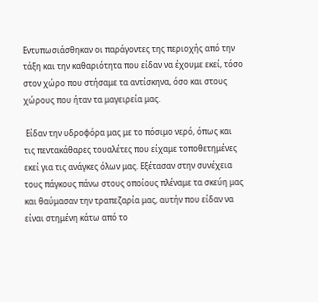Εντυπωσιάσθηκαν οι παράγοντες της περιοχής από την τάξη και την καθαριότητα που είδαν να έχουμε εκεί, τόσο στον χώρο που στήσαμε τα αντίσκηνα, όσο και στους χώρους που ήταν τα μαγειρεία μας.

 Είδαν την υδροφόρα μας με το πόσιμο νερό, όπως και τις πεντακάθαρες τουαλέτες που είχαμε τοποθετημένες εκεί για τις ανάγκες όλων μας. Εξέτασαν στην συνέχεια τους πάγκους πάνω στους οποίους πλέναμε τα σκεύη μας και θαύμασαν την τραπεζαρία μας, αυτήν που είδαν να είναι στημένη κάτω από το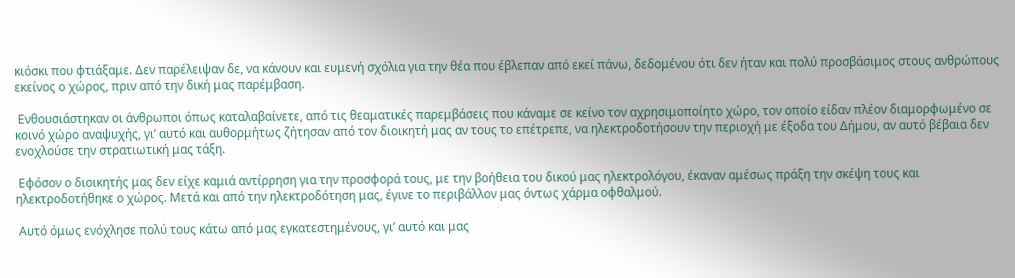κιόσκι που φτιάξαμε. Δεν παρέλειψαν δε, να κάνουν και ευμενή σχόλια για την θέα που έβλεπαν από εκεί πάνω, δεδομένου ότι δεν ήταν και πολύ προσβάσιμος στους ανθρώπους εκείνος ο χώρος, πριν από την δική μας παρέμβαση.

 Ενθουσιάστηκαν οι άνθρωποι όπως καταλαβαίνετε, από τις θεαματικές παρεμβάσεις που κάναμε σε κείνο τον αχρησιμοποίητο χώρο, τον οποίο είδαν πλέον διαμορφωμένο σε κοινό χώρο αναψυχής, γι’ αυτό και αυθορμήτως ζήτησαν από τον διοικητή μας αν τους το επέτρεπε, να ηλεκτροδοτήσουν την περιοχή με έξοδα του Δήμου, αν αυτό βέβαια δεν ενοχλούσε την στρατιωτική μας τάξη.

 Εφόσον ο διοικητής μας δεν είχε καμιά αντίρρηση για την προσφορά τους, με την βοήθεια του δικού μας ηλεκτρολόγου, έκαναν αμέσως πράξη την σκέψη τους και ηλεκτροδοτήθηκε ο χώρος. Μετά και από την ηλεκτροδότηση μας, έγινε το περιβάλλον μας όντως χάρμα οφθαλμού.

 Αυτό όμως ενόχλησε πολύ τους κάτω από μας εγκατεστημένους, γι’ αυτό και μας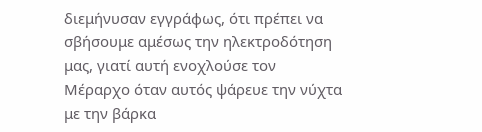διεμήνυσαν εγγράφως, ότι πρέπει να σβήσουμε αμέσως την ηλεκτροδότηση μας, γιατί αυτή ενοχλούσε τον Μέραρχο όταν αυτός ψάρευε την νύχτα με την βάρκα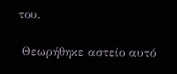του.

 Θεωρήθηκε αστείο αυτό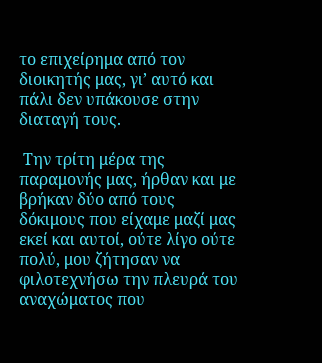το επιχείρημα από τον διοικητής μας, γι’ αυτό και πάλι δεν υπάκουσε στην διαταγή τους.

 Την τρίτη μέρα της παραμονής μας, ήρθαν και με βρήκαν δύο από τους δόκιμους που είχαμε μαζί μας εκεί και αυτοί, ούτε λίγο ούτε πολύ, μου ζήτησαν να φιλοτεχνήσω την πλευρά του αναχώματος που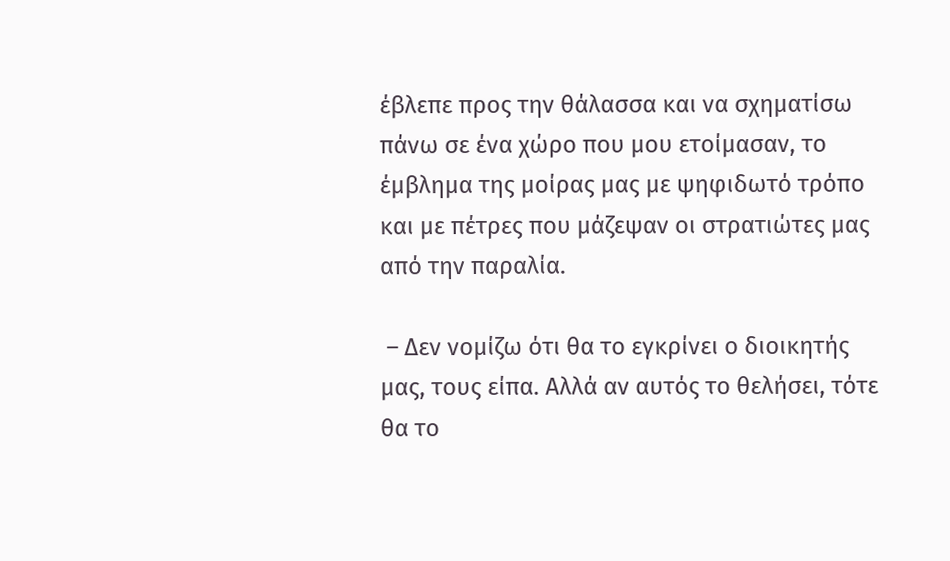έβλεπε προς την θάλασσα και να σχηματίσω πάνω σε ένα χώρο που μου ετοίμασαν, το έμβλημα της μοίρας μας με ψηφιδωτό τρόπο και με πέτρες που μάζεψαν οι στρατιώτες μας από την παραλία.

 – Δεν νομίζω ότι θα το εγκρίνει ο διοικητής μας, τους είπα. Αλλά αν αυτός το θελήσει, τότε θα το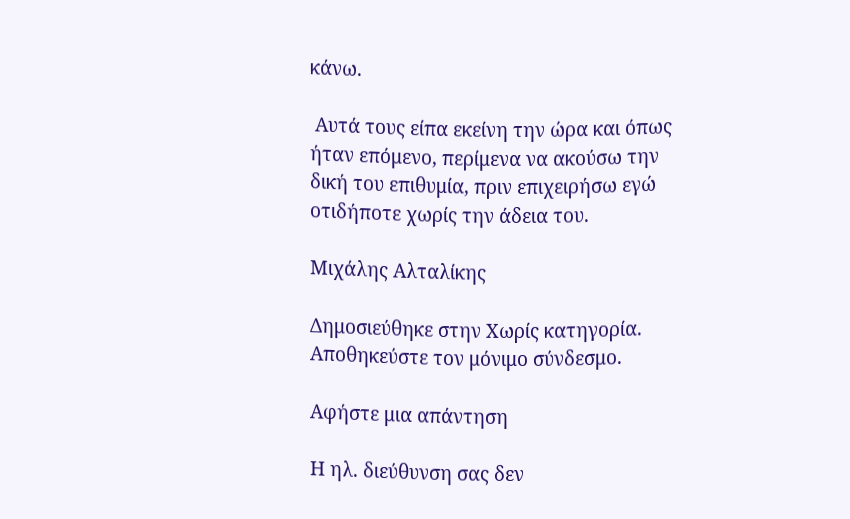κάνω.

 Αυτά τους είπα εκείνη την ώρα και όπως ήταν επόμενο, περίμενα να ακούσω την δική του επιθυμία, πριν επιχειρήσω εγώ οτιδήποτε χωρίς την άδεια του.

Μιχάλης Αλταλίκης

Δημοσιεύθηκε στην Χωρίς κατηγορία. Αποθηκεύστε τον μόνιμο σύνδεσμο.

Αφήστε μια απάντηση

Η ηλ. διεύθυνση σας δεν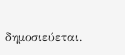δημοσιεύεται.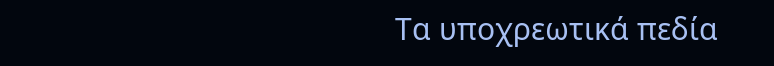Τα υποχρεωτικά πεδία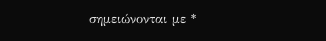σημειώνονται με *